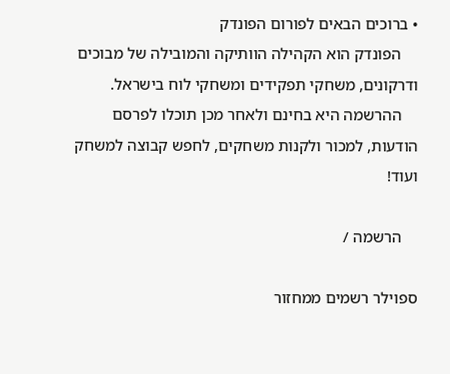• ברוכים הבאים לפורום הפונדק
    הפונדק הוא הקהילה הוותיקה והמובילה של מבוכים ודרקונים, משחקי תפקידים ומשחקי לוח בישראל.
    ההרשמה היא בחינם ולאחר מכן תוכלו לפרסם הודעות, למכור ולקנות משחקים, לחפש קבוצה למשחק ועוד!

    הרשמה /

ספוילר רשמים ממחזור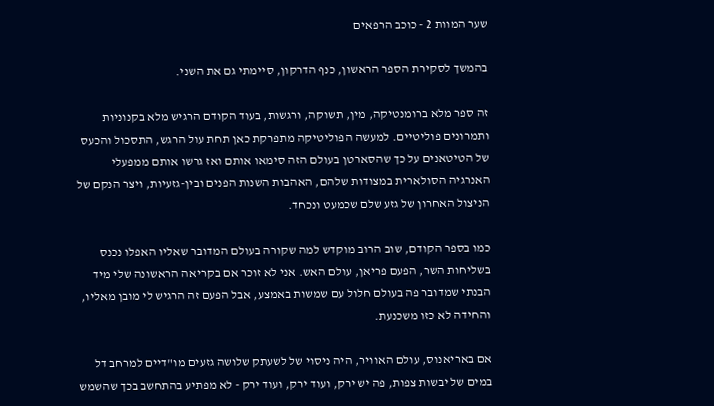שער המוות 2 - כוכב הרפאים

בהמשך לסקירת הספר הראשון, כנף הדרקון, סיימתי גם את השני.

זה ספר מלא ברומנטיקה, מין, תשוקה, ורגשות, בעוד הקודם הרגיש מלא בקנוניות ותמרונים פוליטיים. למעשה הפוליטיקה מתפרקת כאן תחת עול הרגש, התסכול והכעס של הטיטאנים על כך שהסארטן בעולם הזה סימאו אותם ואז גרשו אותם ממפעלי האנרגיה הסולארית במצודות שלהם, האהבות השנות הפנים ובין-גזעיות, ויצר הנקם של הניצול האחרון של גזע שלם שכמעט ונכחד.

כמו בספר הקודם, שוב הרוב מוקדש למה שקורה בעולם המדובר שאליו האפלו נכנס בשליחות השר, הפעם פריאן, עולם האש. אני לא זוכר אם בקריאה הראשונה שלי מיד הבנתי שמדובר פה בעולם חלול עם שמשות באמצע, אבל הפעם זה הרגיש לי מובן מאליו, והחידה לא כזו משכנעת.

אם באריאנוס, עולם האוויר, היה ניסוי של לשעתק שלושה גזעים מו"דיים למרחב דל במים של יבשות צפות, פה יש ירק, ועוד ירק, ועוד ירק - לא מפתיע בהתחשב בכך שהשמש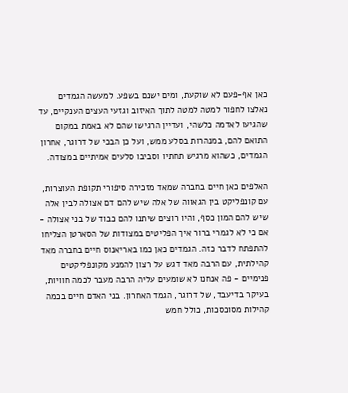כאן אף-פעם לא שוקעת, ומים ישנם בשפע. למעשה הגמדים נאלצו לחפור למטה למטה לתוך האיזוב וגזעי העצים הענקיים, עד שהגיעו לאדמה כלשהי, ועדיין הרגישו שהם לא באמת במקום התואם להם, במנהרות בסלע ממש, ועל כן הבכי של דרוגר, אחרון הגמדים, כשהוא מרגיש תחתיו וסביבו סלעים אמיתיים במצודה.

האלפים כאן חיים בחברה שמאד מזכירה סיפורי תקופת העוצרות, עם קונפליקט בין הגאווה של אלה שיש להם דם אצולה לבין אלה שיש להם המון כסף, והיו רוצים שיתנו להם כבוד של בני אצולה - אם כי לא לגמרי ברור איך הפליטים במצודות של הסארטן הצליחו להתפתח לדבר כזה. הגמדים כאן כמו באריאנוס חיים בחברה מאד קהילתית, עם הרבה מאד דגש על רצון להמנע מקונפליקטים פנימיים - פה אנחנו לא שומעים עליה הרבה מעבר לכמה חוויות, בעיקר בדיעבד, של דרוגר, הגמד האחרון. בני האדם חיים בכמה קהילות מסוכסכות, כולל חמש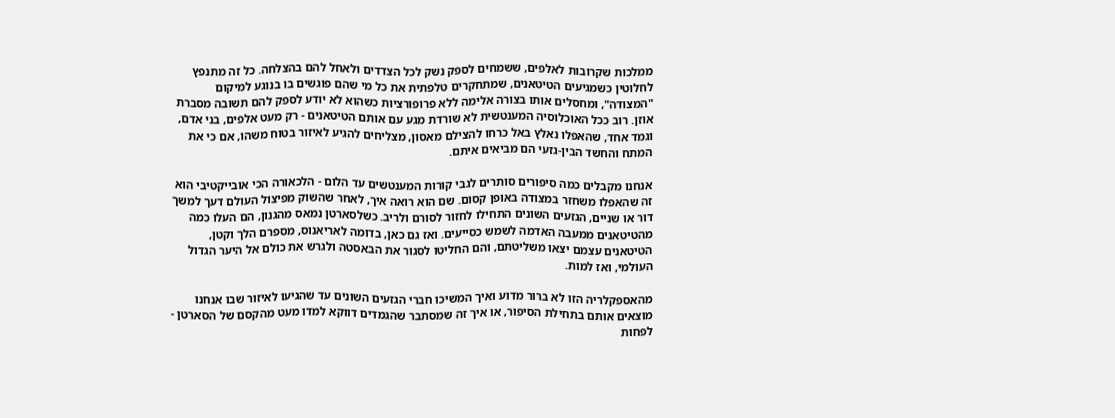ממלכות שקרובות לאלפים, ששמחים לספק נשק לכל הצדדים ולאחל להם בהצלחה. כל זה מתנפץ לחלוטין כשמגיעים הטיטאנים, שמתחקרים טלפתית את כל מי שהם פוגשים בו בנוגע למיקום "המצודה", ומחסלים אותו בצורה אלימה ללא פרופורציות כשהוא לא יודע לספק להם תשובה מסברת אוזן. רוב ככל האוכלוסיה המענטשית לא שורדת מגע עם אותם הטיטאנים - רק מעט אלפים, בני אדם, וגמד אחד, שהאפלו נאלץ באל כרחו להצילם מאסון, מצליחים להגיע לאיזור בטוח משהו, אם כי את המתח והחשד הבין-גזעי הם מביאים איתם.

אנחנו מקבלים כמה סיפורים סותרים לגבי קורות המענטשים עד הלום - הלכאורה הכי אובייקטיבי הוא זה שהאפלו משחזר במצודה באופן קסום. שם הוא רואה איך, לאחר שהשוק מפיצול העולם דעך למשך דור או שניים, הגזעים השונים התחילו לחזור לסורם ולריב. כשלסארטן נמאס מהגנון, הם העלו כמה מהטיטאנים ממעבה האדמה לשמש כסייעים. ואז גם כאן, בדומה לאריאנוס, מספרם הלך וקטן, הטיטאנים עצמם יצאו משליטתם, והם החליטו לסגור את הבאסטה ולגרש את כולם אל היער הגדול העולמי, ואז למות.

מהאספקלריה הזו לא ברור מדוע ואיך המשיכו חברי הגזעים השונים עד שהגיעו לאיזור שבו אנחנו מוצאים אותם בתחילת הסיפור, או איך זה שמסתבר שהגמדים דווקא למדו מעט מהקסם של הסארטן - לפחות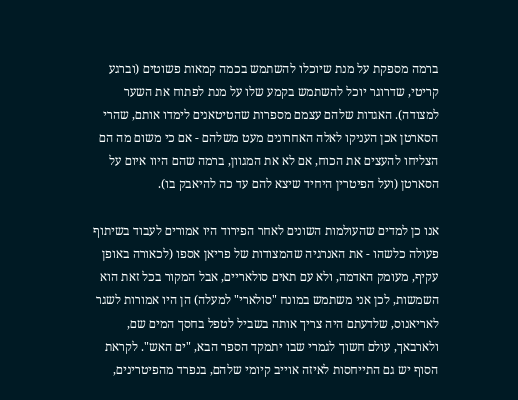ברמה מספקת על מנת שיוכלו להשתמש בכמה קמאות פשוטים (וברגע קריטי, שדרוגר יוכל להשתמש בקמע שלו על מנת לפתוח את השער למצודה). האגדות שלהם עצמם מספרות שהטיטאנים לימדו אותם, שהרי הסארטן אכן העניקו לאלה האחרונים מעט משלהם - אם כי משום מה הם הצליחו להעצים את הכוח, אם לא את המגוון, ברמה שהם היוו איום על הסארטן (ועל הפיטרין היחיד שיצא להם עד כה להיאבק בו).

אנו כן למדים שהעולמות השונים לאחר הפירוד היו אמורים לעבוד בשיתוף פעולה כלשהו - את האנרגיה שהמצודות של פריאן אספו (לכאורה באופן עקיף, מעומק האדמה, ולא עם תאים סולאריים, אבל המקור בכל זאת הוא השמשות, לכן אני משתמש במונח "סולארי" למעלה) הן היו אמורות לשגר לאריאנוס, שלדעתם היה צריך אותה בשביל לטפל בחסך המים שם, ולארבאך, עולם חשוך לגמרי שבו יתמקד הספר הבא, "ים האש". לקראת הסוף יש גם התייחסות לאיזה אוייב קיומי שלהם, בנפרד מהפיטרינים,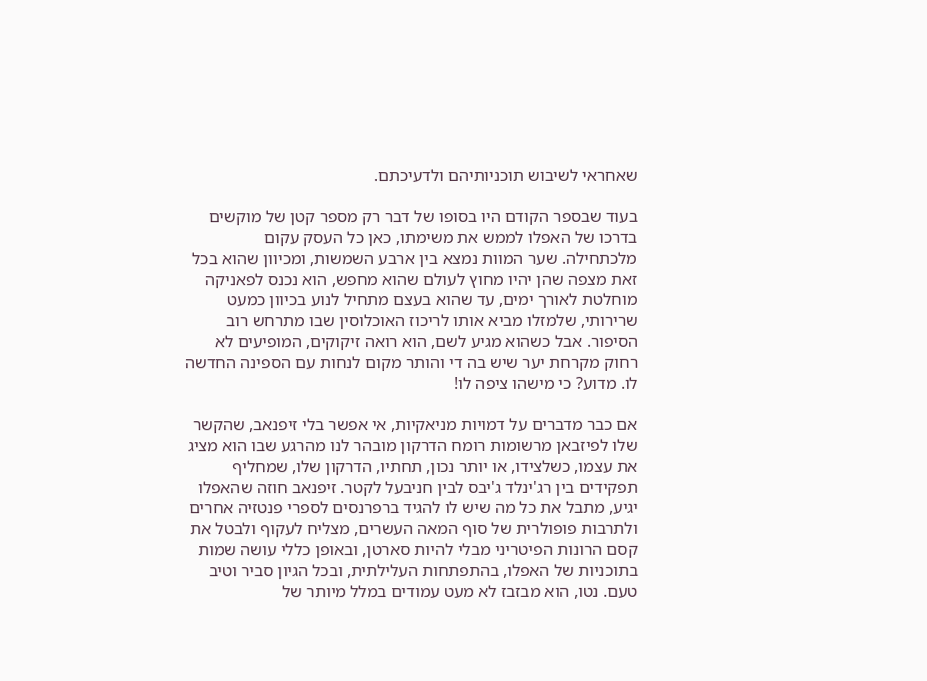שאחראי לשיבוש תוכניותיהם ולדעיכתם.

בעוד שבספר הקודם היו בסופו של דבר רק מספר קטן של מוקשים בדרכו של האפלו לממש את משימתו, כאן כל העסק עקום מלכתחילה. שער המוות נמצא בין ארבע השמשות, ומכיוון שהוא בכל זאת מצפה שהן יהיו מחוץ לעולם שהוא מחפש, הוא נכנס לפאניקה מוחלטת לאורך ימים, עד שהוא בעצם מתחיל לנוע בכיוון כמעט שרירותי, שלמזלו מביא אותו לריכוז האוכלוסין שבו מתרחש רוב הסיפור. אבל כשהוא מגיע לשם, הוא רואה זיקוקים, המופיעים לא רחוק מקרחת יער שיש בה די והותר מקום לנחות עם הספינה החדשה לו. מדוע? כי מישהו ציפה לו!

אם כבר מדברים על דמויות מניאקיות, אי אפשר בלי זיפנאב, שהקשר שלו לפיזבאן מרשומות רומח הדרקון מובהר לנו מהרגע שבו הוא מציג את עצמו, כשלצידו, או יותר נכון, תחתיו, הדרקון שלו, שמחליף תפקידים בין רג'ינלד ג'יבס לבין חניבעל לקטר. זיפנאב חוזה שהאפלו יגיע, מתבל את כל מה שיש לו להגיד ברפרנסים לספרי פנטזיה אחרים ולתרבות פופולרית של סוף המאה העשרים, מצליח לעקוף ולבטל את קסם הרונות הפיטריני מבלי להיות סארטן, ובאופן כללי עושה שמות בתוכניות של האפלו, בהתפתחות העלילתית, ובכל הגיון סביר וטיב טעם. נטו, הוא מבזבז לא מעט עמודים במלל מיותר של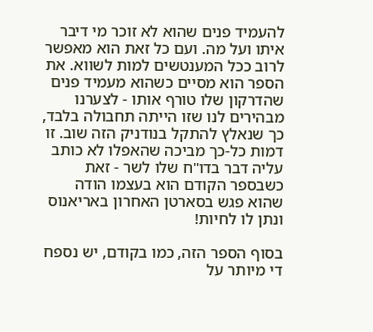להעמיד פנים שהוא לא זוכר מי דיבר איתו ועל מה. ועם כל זאת הוא מאפשר לרוב ככל המענטשים למות לשווא. את הספר הוא מסיים כשהוא מעמיד פנים שהדרקון שלו טורף אותו - לצערנו מבהירים לנו שזו הייתה תחבולה בלבד, כך שנאלץ להתקל בנודניק הזה שוב. זו דמות כל-כך מביכה שהאפלו לא כותב עליה דבר בדו"ח שלו לשר - זאת כשבספר הקודם הוא בעצמו הודה שהוא פגש בסארטן האחרון באריאנוס ונתן לו לחיות!

בסוף הספר הזה, כמו בקודם, יש נספח די מיותר על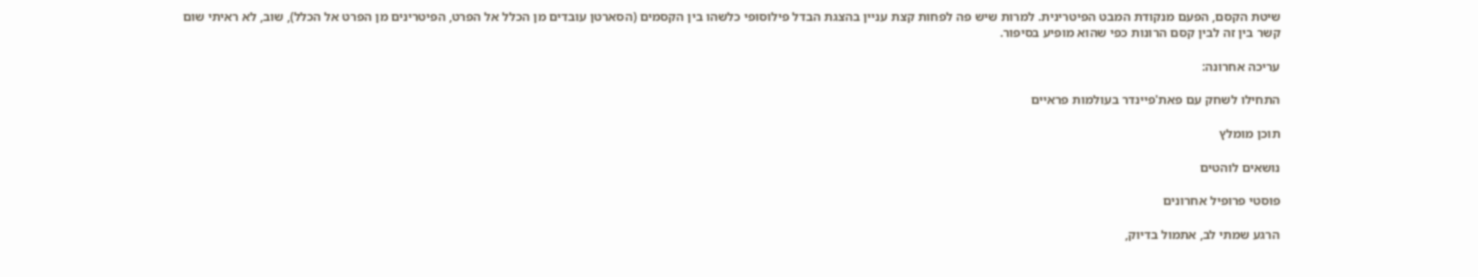שיטת הקסם, הפעם מנקודת המבט הפיטרינית. למרות שיש פה לפחות קצת עניין בהצגת הבדל פילוסופי כלשהו בין הקסמים (הסארטן עובדים מן הכלל אל הפרט, הפיטרינים מן הפרט אל הכלל), שוב, לא ראיתי שום קשר בין זה לבין קסם הרונות כפי שהוא מופיע בסיפור.

עריכה אחרונה:

התחילו לשחק עם פאת'פיינדר בעולמות פראיים

תוכן מומלץ

נושאים לוהטים

פוסטי פרופיל אחרונים

הרגע שמתי לב, אתמול בדיוק,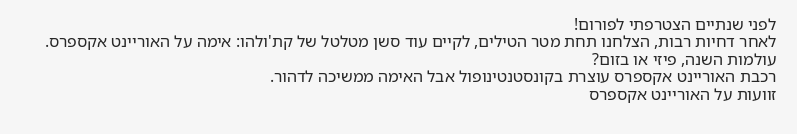לפני שנתיים הצטרפתי לפורום!
לאחר דחיות רבות, הצלחנו תחת מטר הטילים, לקיים עוד סשן מטלטל של קת'ולהו: אימה על האוריינט אקספרס.
עולמות השנה, פיזי או בזום?
רכבת האוריינט אקספרס עוצרת בקונסטנטינופול אבל האימה ממשיכה לדהור.
זוועות על האוריינט אקספרס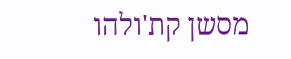מסשן קת'ולהו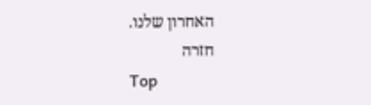האחרון שלנו.
חזרה
Top